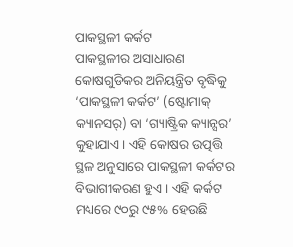ପାକସ୍ଥଳୀ କର୍କଟ
ପାକସ୍ଥଳୀର ଅସାଧାରଣ କୋଷଗୁଡିକର ଅନିୟନ୍ତ୍ରିତ ବୃଦ୍ଧିକୁ ‘ପାକସ୍ଥଳୀ କର୍କଟ’ (ଷ୍ଟୋମାକ୍ କ୍ୟାନସର୍) ବା ‘ଗ୍ୟାଷ୍ଟ୍ରିକ କ୍ୟାନ୍ସର’ କୁହାଯାଏ। ଏହି କୋଷର ଉତ୍ପତ୍ତି ସ୍ଥଳ ଅନୁସାରେ ପାକସ୍ଥଳୀ କର୍କଟର ବିଭାଗୀକରଣ ହୁଏ। ଏହି କର୍କଟ ମଧ୍ୟରେ ୯୦ରୁ ୯୫% ହେଉଛି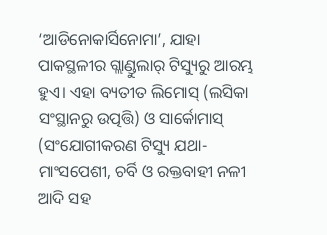‘ଆଡିନୋକାର୍ସିନୋମା’, ଯାହା ପାକସ୍ଥଳୀର ଗ୍ଲାଣ୍ଡୁଲାର୍ ଟିସ୍ୟୁରୁ ଆରମ୍ଭ ହୁଏ। ଏହା ବ୍ୟତୀତ ଲିମୋସ୍ (ଲସିକା ସଂସ୍ଥାନରୁ ଉତ୍ପତ୍ତି) ଓ ସାର୍କୋମାସ୍ (ସଂଯୋଗୀକରଣ ଟିସ୍ୟୁ ଯଥା- ମାଂସପେଶୀ, ଚର୍ବି ଓ ରକ୍ତବାହୀ ନଳୀ ଆଦି ସହ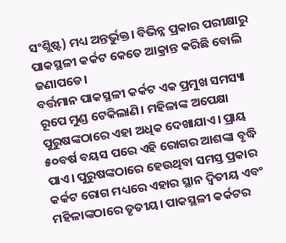ସଂଶ୍ଲିଷ୍ଟ) ମଧ୍ୟ ଅନ୍ତର୍ଭୁକ୍ତ। ବିଭିନ୍ନ ପ୍ରକାର ପରୀକ୍ଷାରୁ ପାକସ୍ଥଳୀ କର୍କଟ କେତେ ଆକ୍ରାନ୍ତ କରିଛି ବୋଲି ଜଣାପଡେ।
ବର୍ତ୍ତମାନ ପାକସ୍ଥଳୀ କର୍କଟ ଏକ ପ୍ରମୁଖ ସମସ୍ୟା ରୂପେ ମୁଣ୍ଡ ଟେକିଲାଣି। ମହିଳାଙ୍କ ଅପେକ୍ଷା ପୁରୁଷଙ୍କଠାରେ ଏହା ଅଧିକ ଦେଖାଯାଏ। ପ୍ରାୟ ୫୦ବର୍ଷ ବୟସ ପରେ ଏହି ରୋଗର ଆଶଙ୍କା ବୃଦ୍ଧି ପାଏ। ପୁରୁଷଙ୍କଠାରେ ହେଉଥିବା ସମସ୍ତ ପ୍ରକାର କର୍କଟ ରୋଗ ମଧ୍ୟରେ ଏହାର ସ୍ଥାନ ଦ୍ୱିତୀୟ ଏବଂ ମହିଳାଙ୍କଠାରେ ତୃତୀୟ। ପାକସ୍ଥଳୀ କର୍କଟର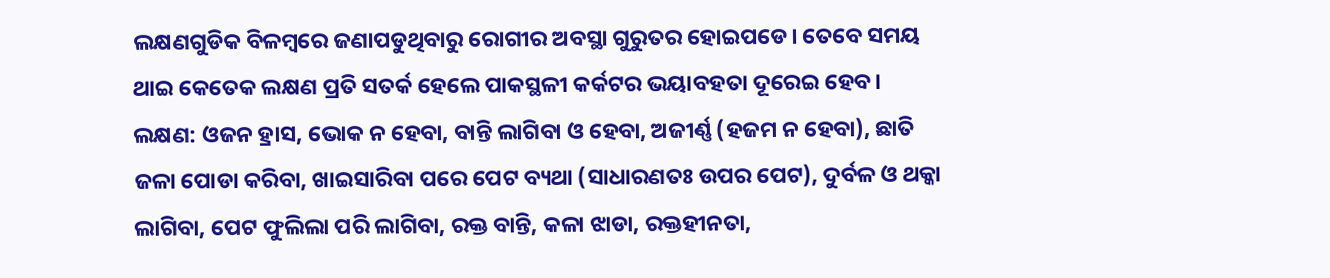ଲକ୍ଷଣଗୁଡିକ ବିଳମ୍ବରେ ଜଣାପଡୁଥିବାରୁ ରୋଗୀର ଅବସ୍ଥା ଗୁରୁତର ହୋଇପଡେ। ତେବେ ସମୟ ଥାଇ କେତେକ ଲକ୍ଷଣ ପ୍ରତି ସତର୍କ ହେଲେ ପାକସ୍ଥଳୀ କର୍କଟର ଭୟାବହତା ଦୂରେଇ ହେବ।
ଲକ୍ଷଣ: ଓଜନ ହ୍ରାସ, ଭୋକ ନ ହେବା, ବାନ୍ତି ଲାଗିବା ଓ ହେବା, ଅଜୀର୍ଣ୍ଣ (ହଜମ ନ ହେବା), ଛାତି ଜଳା ପୋଡା କରିବା, ଖାଇସାରିବା ପରେ ପେଟ ବ୍ୟଥା (ସାଧାରଣତଃ ଉପର ପେଟ), ଦୁର୍ବଳ ଓ ଥକ୍କା ଲାଗିବା, ପେଟ ଫୁଲିଲା ପରି ଲାଗିବା, ରକ୍ତ ବାନ୍ତି, କଳା ଝାଡା, ରକ୍ତହୀନତା,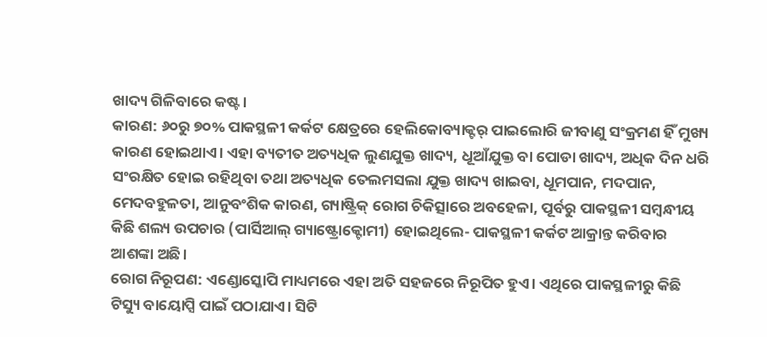ଖାଦ୍ୟ ଗିଳିବାରେ କଷ୍ଟ।
କାରଣ: ୬୦ରୁ ୭୦% ପାକସ୍ଥଳୀ କର୍କଟ କ୍ଷେତ୍ରରେ ହେଲିକୋବ୍ୟାକ୍ଟର୍ ପାଇଲୋରି ଜୀବାଣୁ ସଂକ୍ରମଣ ହିଁ ମୁଖ୍ୟ କାରଣ ହୋଇଥାଏ। ଏହା ବ୍ୟତୀତ ଅତ୍ୟଧିକ ଲୁଣଯୁକ୍ତ ଖାଦ୍ୟ, ଧୂଆଁଯୁକ୍ତ ବା ପୋଡା ଖାଦ୍ୟ, ଅଧିକ ଦିନ ଧରି ସଂରକ୍ଷିତ ହୋଇ ରହିଥିବା ତଥା ଅତ୍ୟଧିକ ତେଲମସଲା ଯୁକ୍ତ ଖାଦ୍ୟ ଖାଇବା, ଧୂମପାନ, ମଦପାନ, ମେଦବହୁଳତା, ଆନୁବଂଶିକ କାରଣ, ଗ୍ୟାଷ୍ଟ୍ରିକ୍ ରୋଗ ଚିକିତ୍ସାରେ ଅବହେଳା, ପୂର୍ବରୁ ପାକସ୍ଥଳୀ ସମ୍ବନ୍ଧୀୟ କିଛି ଶଲ୍ୟ ଉପଚାର (ପାର୍ସିଆଲ୍ ଗ୍ୟାଷ୍ଟ୍ରୋକ୍ଟୋମୀ) ହୋଇଥିଲେ- ପାକସ୍ଥଳୀ କର୍କଟ ଆକ୍ରାନ୍ତ କରିବାର ଆଶଙ୍କା ଅଛି।
ରୋଗ ନିରୂପଣ: ଏଣ୍ଡୋସ୍କୋପି ମାଧ୍ୟମରେ ଏହା ଅତି ସହଜରେ ନିରୂପିତ ହୁଏ। ଏଥିରେ ପାକସ୍ଥଳୀରୁ କିଛି ଟିସ୍ୟୁ ବାୟୋପ୍ସି ପାଇଁ ପଠାଯାଏ। ସିଟି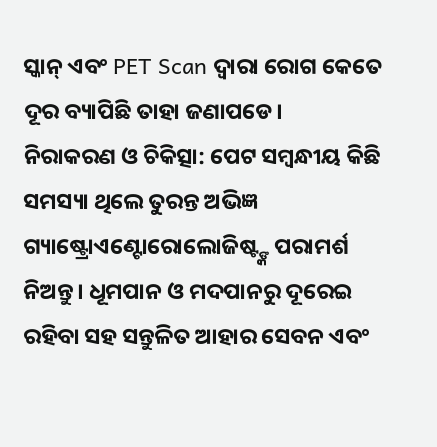ସ୍କାନ୍ ଏବଂ PET Scan ଦ୍ୱାରା ରୋଗ କେତେ ଦୂର ବ୍ୟାପିଛି ତାହା ଜଣାପଡେ।
ନିରାକରଣ ଓ ଚିକିତ୍ସା: ପେଟ ସମ୍ବନ୍ଧୀୟ କିଛି ସମସ୍ୟା ଥିଲେ ତୁରନ୍ତ ଅଭିଜ୍ଞ ଗ୍ୟାଷ୍ଟ୍ରୋଏଣ୍ଟୋରୋଲୋଜିଷ୍ଟ୍ଙ୍କ ପରାମର୍ଶ ନିଅନ୍ତୁ। ଧୂମପାନ ଓ ମଦପାନରୁ ଦୂରେଇ ରହିବା ସହ ସନ୍ତୁଳିତ ଆହାର ସେବନ ଏବଂ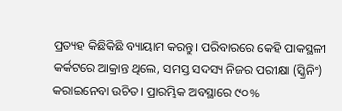ପ୍ରତ୍ୟହ କିଛିକିଛି ବ୍ୟାୟାମ କରନ୍ତୁ। ପରିବାରରେ କେହି ପାକସ୍ଥଳୀ କର୍କଟରେ ଆକ୍ରାନ୍ତ ଥିଲେ, ସମସ୍ତ ସଦସ୍ୟ ନିଜର ପରୀକ୍ଷା (ସ୍କ୍ରିନିଂ) କରାଇନେବା ଉଚିତ। ପ୍ରାରମ୍ଭିକ ଅବସ୍ଥାରେ ୯୦%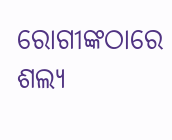ରୋଗୀଙ୍କଠାରେ ଶଲ୍ୟ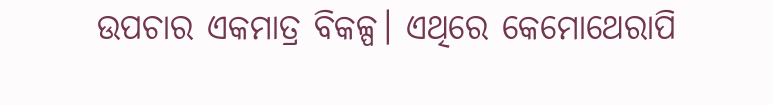ଉପଚାର ଏକମାତ୍ର ବିକଳ୍ପ। ଏଥିରେ କେମୋଥେରାପି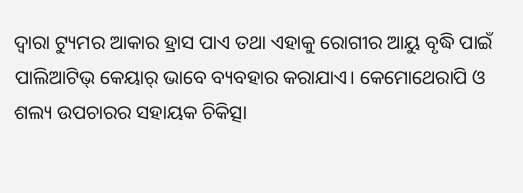ଦ୍ୱାରା ଟ୍ୟୁମର ଆକାର ହ୍ରାସ ପାଏ ତଥା ଏହାକୁ ରୋଗୀର ଆୟୁ ବୃଦ୍ଧି ପାଇଁ ପାଲିଆଟିଭ୍ କେୟାର୍ ଭାବେ ବ୍ୟବହାର କରାଯାଏ। କେମୋଥେରାପି ଓ ଶଲ୍ୟ ଉପଚାରର ସହାୟକ ଚିକିତ୍ସା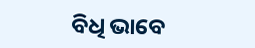ବିଧି ଭାବେ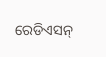ରେଡିଏସନ୍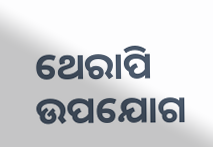ଥେରାପି ଉପଯୋଗ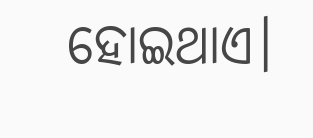ହୋଇଥାଏ।